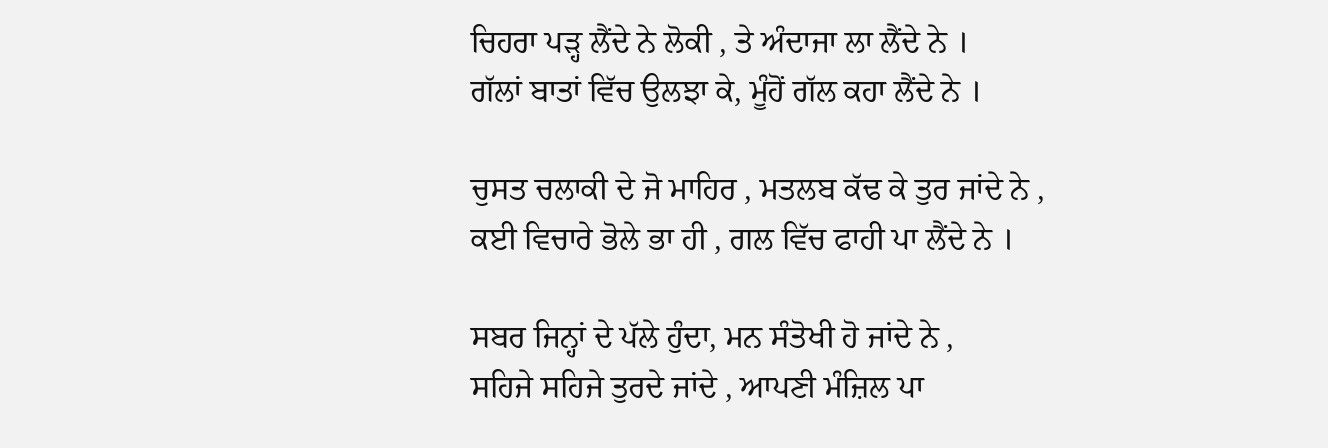ਚਿਹਰਾ ਪੜ੍ਹ ਲੈਂਦੇ ਨੇ ਲੋਕੀ , ਤੇ ਅੰਦਾਜਾ ਲਾ ਲੈਂਦੇ ਨੇ ।
ਗੱਲਾਂ ਬਾਤਾਂ ਵਿੱਚ ਉਲਝਾ ਕੇ, ਮੂੰਹੋਂ ਗੱਲ ਕਹਾ ਲੈਂਦੇ ਨੇ ।

ਚੁਸਤ ਚਲਾਕੀ ਦੇ ਜੋ ਮਾਹਿਰ , ਮਤਲਬ ਕੱਢ ਕੇ ਤੁਰ ਜਾਂਦੇ ਨੇ ,
ਕਈ ਵਿਚਾਰੇ ਭੋਲੇ ਭਾ ਹੀ , ਗਲ ਵਿੱਚ ਫਾਹੀ ਪਾ ਲੈਂਦੇ ਨੇ ।

ਸਬਰ ਜਿਨ੍ਹਾਂ ਦੇ ਪੱਲੇ ਹੁੰਦਾ, ਮਨ ਸੰਤੋਖੀ ਹੋ ਜਾਂਦੇ ਨੇ ,
ਸਹਿਜੇ ਸਹਿਜੇ ਤੁਰਦੇ ਜਾਂਦੇ , ਆਪਣੀ ਮੰਜ਼ਿਲ ਪਾ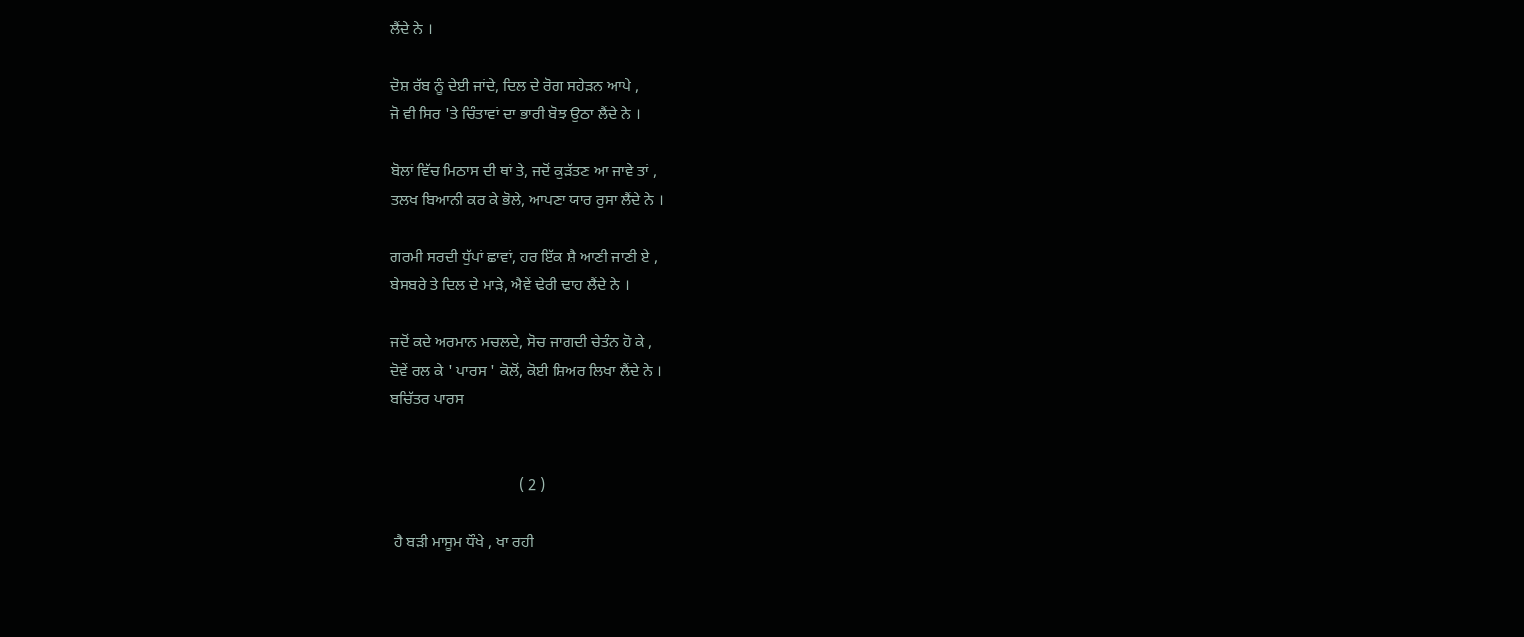ਲੈਂਦੇ ਨੇ ।

ਦੋਸ਼ ਰੱਬ ਨੂੰ ਦੇਈ ਜਾਂਦੇ, ਦਿਲ ਦੇ ਰੋਗ ਸਹੇੜਨ ਆਪੇ ,
ਜੋ ਵੀ ਸਿਰ 'ਤੇ ਚਿੰਤਾਵਾਂ ਦਾ ਭਾਰੀ ਬੋਝ ਉਠਾ ਲੈਂਦੇ ਨੇ ।

ਬੋਲਾਂ ਵਿੱਚ ਮਿਠਾਸ ਦੀ ਥਾਂ ਤੇ, ਜਦੋਂ ਕੁੜੱਤਣ ਆ ਜਾਵੇ ਤਾਂ ,
ਤਲਖ ਬਿਆਨੀ ਕਰ ਕੇ ਭੋਲੇ, ਆਪਣਾ ਯਾਰ ਰੁਸਾ ਲੈਂਦੇ ਨੇ ।

ਗਰਮੀ ਸਰਦੀ ਧੁੱਪਾਂ ਛਾਵਾਂ, ਹਰ ਇੱਕ ਸ਼ੈ ਆਣੀ ਜਾਣੀ ਏ ,
ਬੇਸਬਰੇ ਤੇ ਦਿਲ ਦੇ ਮਾੜੇ, ਐਵੇਂ ਢੇਰੀ ਢਾਹ ਲੈਂਦੇ ਨੇ ।

ਜਦੋਂ ਕਦੇ ਅਰਮਾਨ ਮਚਲਦੇ, ਸੋਚ ਜਾਗਦੀ ਚੇਤੰਨ ਹੋ ਕੇ ,
ਦੋਵੇਂ ਰਲ ਕੇ ' ਪਾਰਸ ' ਕੋਲੋਂ, ਕੋਈ ਸ਼ਿਅਰ ਲਿਖਾ ਲੈਂਦੇ ਨੇ ।
ਬਚਿੱਤਰ ਪਾਰਸ


                                 ( 2 )

 ਹੈ ਬੜੀ ਮਾਸੂਮ ਧੌਖੇ , ਖਾ ਰਹੀ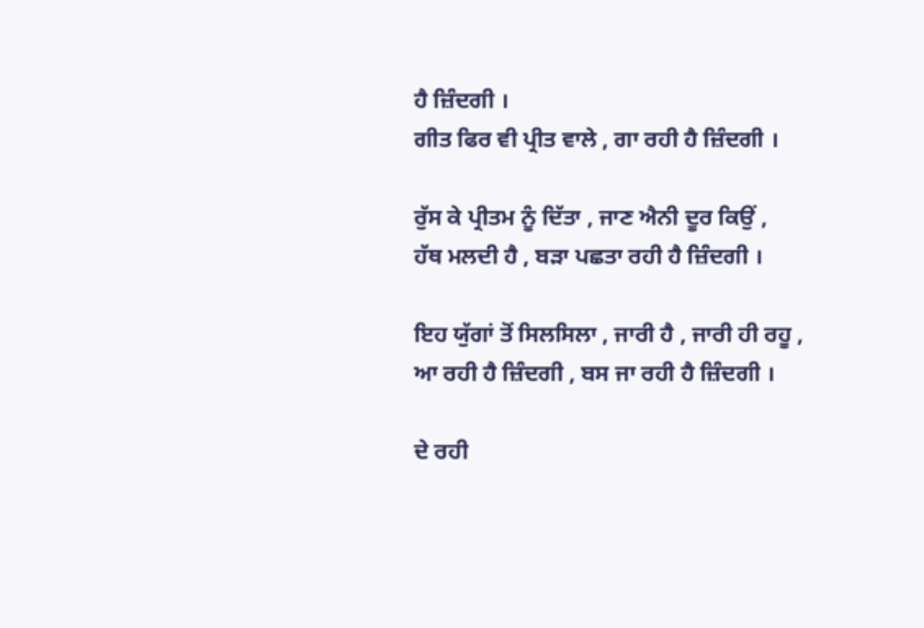ਹੈ ਜ਼ਿੰਦਗੀ ।
ਗੀਤ ਫਿਰ ਵੀ ਪ੍ਰੀਤ ਵਾਲੇ , ਗਾ ਰਹੀ ਹੈ ਜ਼ਿੰਦਗੀ ।

ਰੁੱਸ ਕੇ ਪ੍ਰੀਤਮ ਨੂੰ ਦਿੱਤਾ , ਜਾਣ ਐਨੀ ਦੂਰ ਕਿਉਂ ,
ਹੱਥ ਮਲਦੀ ਹੈ , ਬੜਾ ਪਛਤਾ ਰਹੀ ਹੈ ਜ਼ਿੰਦਗੀ ।

ਇਹ ਯੁੱਗਾਂ ਤੋਂ ਸਿਲਸਿਲਾ , ਜਾਰੀ ਹੈ , ਜਾਰੀ ਹੀ ਰਹੂ ,
ਆ ਰਹੀ ਹੈ ਜ਼ਿੰਦਗੀ , ਬਸ ਜਾ ਰਹੀ ਹੈ ਜ਼ਿੰਦਗੀ ।

ਦੇ ਰਹੀ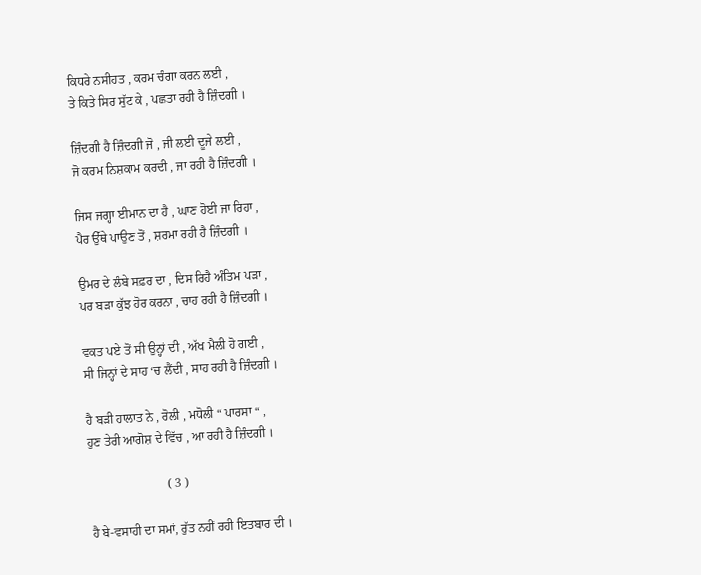ਕਿਧਰੇ ਨਸੀਹਤ , ਕਰਮ ਚੰਗਾ ਕਰਨ ਲਈ ,
ਤੇ ਕਿਤੇ ਸਿਰ ਸੁੱਟ ਕੇ , ਪਛਤਾ ਰਹੀ ਹੈ ਜ਼ਿੰਦਗੀ ।

ਜ਼ਿੰਦਗੀ ਹੈ ਜ਼ਿੰਦਗੀ ਜੋ , ਜੀ ਲਈ ਦੂਜੇ ਲਈ ,
ਜੋ ਕਰਮ ਨਿਸ਼ਕਾਮ ਕਰਦੀ , ਜਾ ਰਹੀ ਹੈ ਜ਼ਿੰਦਗੀ ।

ਜਿਸ ਜਗ੍ਹਾ ਈਮਾਨ ਦਾ ਹੈ , ਘਾਣ ਹੋਈ ਜਾ ਰਿਹਾ ,
ਪੈਰ ਉੱਥੇ ਪਾਉਣ ਤੋਂ , ਸ਼ਰਮਾ ਰਹੀ ਹੈ ਜ਼ਿੰਦਗੀ ।

ਉਮਰ ਦੇ ਲੰਬੇ ਸਫ਼ਰ ਦਾ , ਦਿਸ ਰਿਹੈ ਅੰਤਿਮ ਪੜਾ ,
ਪਰ ਬੜਾ ਕੁੱਝ ਹੋਰ ਕਰਨਾ , ਚਾਹ ਰਹੀ ਹੈ ਜ਼ਿੰਦਗੀ ।

ਵਕਤ ਪਏ ਤੋਂ ਸੀ ਉਨ੍ਹਾਂ ਦੀ , ਅੱਖ ਮੈਲੀ ਹੋ ਗਈ ,
ਸੀ ਜਿਨ੍ਹਾਂ ਦੇ ਸਾਹ ‘ਚ ਲੈਂਦੀ , ਸਾਹ ਰਹੀ ਹੈ ਜ਼ਿੰਦਗੀ ।

ਹੈ ਬੜੀ ਹਾਲਾਤ ਨੇ , ਰੋਲੀ , ਮਧੋਲੀ “ ਪਾਰਸਾ “ ,
ਹੁਣ ਤੇਰੀ ਆਗੋਸ਼ ਦੇ ਵਿੱਚ , ਆ ਰਹੀ ਹੈ ਜ਼ਿੰਦਗੀ ।

                         ( 3 )

ਹੈ ਬੇ-ਵਸਾਹੀ ਦਾ ਸਮਾਂ, ਰੁੱਤ ਨਹੀਂ ਰਹੀ ਇਤਬਾਰ ਦੀ ।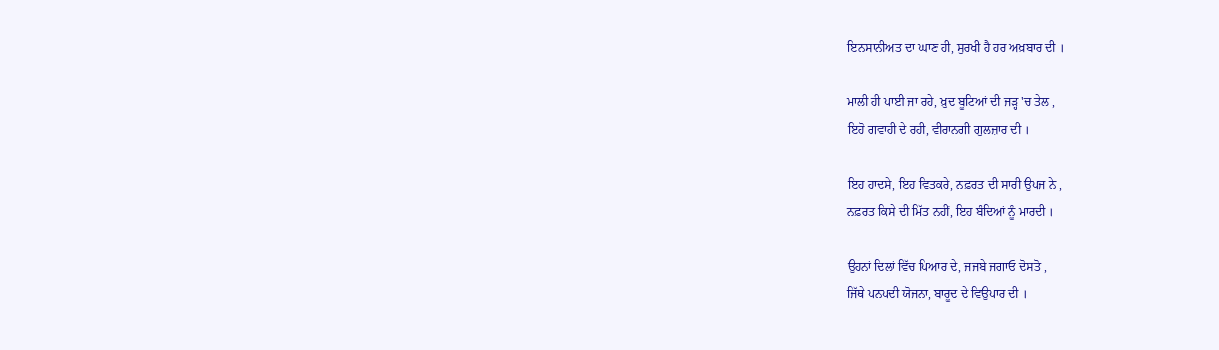ਇਨਸਾਨੀਅਤ ਦਾ ਘਾਣ ਹੀ, ਸੁਰਖੀ ਹੈ ਹਰ ਅਖ਼ਬਾਰ ਦੀ ।

ਮਾਲੀ ਹੀ ਪਾਈ ਜਾ ਰਹੇ, ਖ਼ੁਦ ਬੂਟਿਆਂ ਦੀ ਜੜ੍ਹ 'ਚ ਤੇਲ ,
ਇਹੋ ਗਵਾਹੀ ਦੇ ਰਹੀ, ਵੀਰਾਨਗੀ ਗੁਲਜ਼ਾਰ ਦੀ ।

ਇਹ ਹਾਦਸੇ, ਇਹ ਵਿਤਕਰੇ, ਨਫ਼ਰਤ ਦੀ ਸਾਰੀ ਉਪਜ ਨੇ ,
ਨਫ਼ਰਤ ਕਿਸੇ ਦੀ ਮਿੱਤ ਨਹੀਂ, ਇਹ ਬੰਦਿਆਂ ਨੂੰ ਮਾਰਦੀ ।

ਉਹਨਾਂ ਦਿਲਾਂ ਵਿੱਚ ਪਿਆਰ ਦੇ, ਜਜਬੇ ਜਗਾਓ ਦੋਸਤੋ ,
ਜਿੱਥੇ ਪਨਪਦੀ ਯੋਜਨਾ, ਬਾਰੂਦ ਦੇ ਵਿਉਪਾਰ ਦੀ ।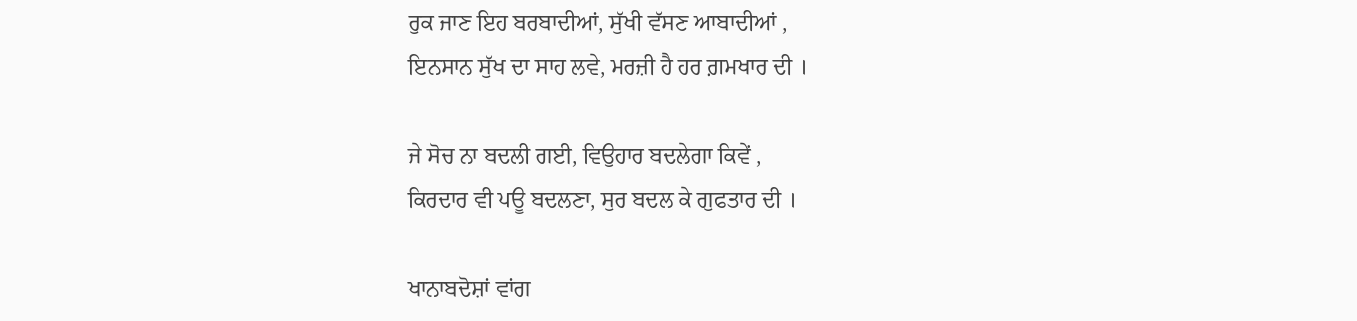ਰੁਕ ਜਾਣ ਇਹ ਬਰਬਾਦੀਆਂ, ਸੁੱਖੀ ਵੱਸਣ ਆਬਾਦੀਆਂ ,
ਇਨਸਾਨ ਸੁੱਖ ਦਾ ਸਾਹ ਲਵੇ, ਮਰਜ਼ੀ ਹੈ ਹਰ ਗ਼ਮਖਾਰ ਦੀ ।

ਜੇ ਸੋਚ ਨਾ ਬਦਲੀ ਗਈ, ਵਿਉਹਾਰ ਬਦਲੇਗਾ ਕਿਵੇਂ ,
ਕਿਰਦਾਰ ਵੀ ਪਊ ਬਦਲਣਾ, ਸੁਰ ਬਦਲ ਕੇ ਗੁਫਤਾਰ ਦੀ ।

ਖਾਨਾਬਦੋਸ਼ਾਂ ਵਾਂਗ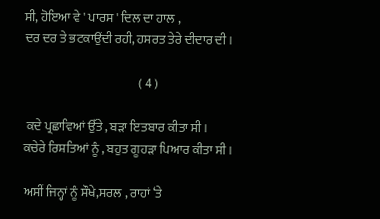ਸੀ, ਹੋਇਆ ਵੇ ' ਪਾਰਸ ' ਦਿਲ ਦਾ ਹਾਲ ,
ਦਰ ਦਰ ਤੇ ਭਟਕਾਉਂਦੀ ਰਹੀ, ਹਸਰਤ ਤੇਰੇ ਦੀਦਾਰ ਦੀ ।

                                              ( 4 )

 ਕਦੇ ਪ੍ਰਛਾਵਿਆਂ ਉੱਤੇ , ਬੜਾ ਇਤਬਾਰ ਕੀਤਾ ਸੀ ।
ਕਚੇਰੇ ਰਿਸ਼ਤਿਆਂ ਨੂੰ , ਬਹੁਤ ਗੂਹੜਾ ਪਿਆਰ ਕੀਤਾ ਸੀ ।

ਅਸੀਂ ਜਿਨ੍ਹਾਂ ਨੂੰ ਸੌਖੇ,ਸਰਲ , ਰਾਹਾਂ ‘ਤੇ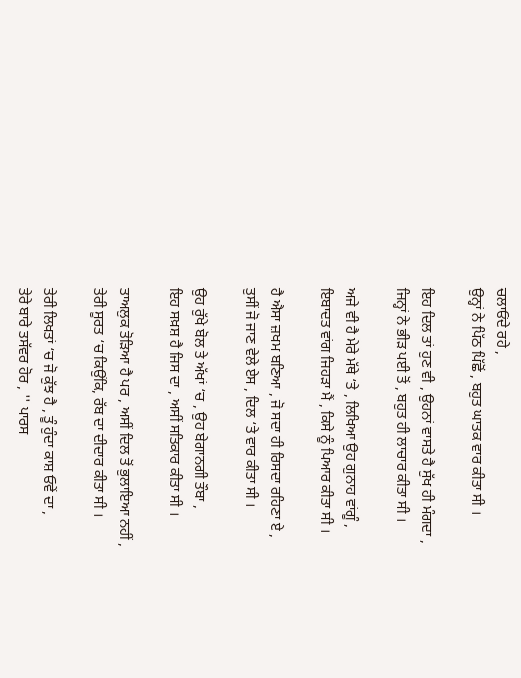ਚਲਾਓਂਦੇ ਰਹੇ ,
ਉਨ੍ਹਾਂ ਨੇ ਪਿੱਠ ਪਿੱਛੋਂ , ਬਹੁਤ ਘਾਤਕ ਵਾਰ ਕੀਤਾ ਸੀ ।

ਇਹ ਦਿਲ ਤਾਂ ਹੁਣ ਵੀ , ਉਹਨਾਂ ਵਾਸਤੇ ਹੈ ਸੁੱਖ ਹੀ ਮੰਗਦਾ ,
ਜਿਨ੍ਹਾਂ ਨੇ ਭੀੜ ਪਈ ਤੋਂ , ਬਹੁਤ ਹੀ ਲਾਚਾਰ ਕੀਤਾ ਸੀ ।

ਅਜੇ ਵੀ ਹੈ ਮੇਰੇ ਮੱਥੇ ‘ਤੇ , ਲਿਖਿਆ ਉਹ ਗੁਨਾਹ ਵਾਂਗੂੰ ,
ਇਬਾਦਤ ਵਾਂਗ ਜਿਹੜਾ ਮੈਂ , ਕਿਸੇ ਨੂੰ ਪਿਆਰ ਕੀਤਾ ਸੀ ।

ਹੈ ਐਸਾ ਜ਼ਖਮ ਬਣਿਆ , ਜੋ ਸਦਾ ਹੀ ਰਿਸਦਾ ਰਹਿਣਾ ਏ ,
ਤੁਸੀਂ ਜੋ ਜਾਣ ਵੇਲੇ ਏਸ , ਦਿਲ ‘ਤੇ ਵਾਰ ਕੀਤਾ ਸੀ ।

ਉਹ ਰੁੱਖੇ ਬੋਲ ਤੇ ਅੱਖਾਂ ‘ਚ , ਉਹ ਬੇਗਾਨਗੀ ਤੌਬਾ ,
ਇਹ ਸਖ਼ਸ਼ ਹੈ ਜਿਸ ਦਾ , ਅਸੀਂ ਸਤਿਕਾਰ ਕੀਤਾ ਸੀ ।

ਤਾਅਲੁਕ ਤੋੜਿਆ ਹੈ ਪਰ , ਅਸੀਂ ਦਿਲ ਤੋਂ ਭੁਲਾਇਆ ਨਹੀਂ ,
ਤੇਰੀ ਸੂਰਤ ‘ਚ ਕਿਉਂਕਿ, ਰੱਬ ਦਾ ਦੀਦਾਰ ਕੀਤਾ ਸੀ ।

ਤੇਰੀ ਲਿਖਤਾਂ ‘ਚ ਜੋ ਕੁੱਝ ਹੈ , ਤੂੰ ਹੁੰਦਾ ਕਾਸ਼ ਓਵੇਂ ਦਾ ,
ਤੇਰੇ ਬਾਰੇ ਤਸੱਵਰ ਹੋਰ , '' ਪਾਰਸ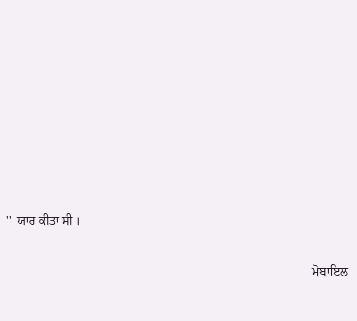''  ਯਾਰ ਕੀਤਾ ਸੀ ।

                                                                                                  ਮੋਬਾਇਲ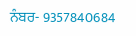ਨੰਬਰ- 9357840684